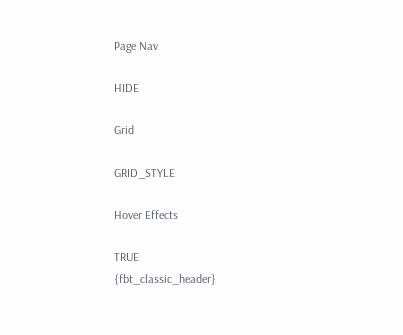Page Nav

HIDE

Grid

GRID_STYLE

Hover Effects

TRUE
{fbt_classic_header}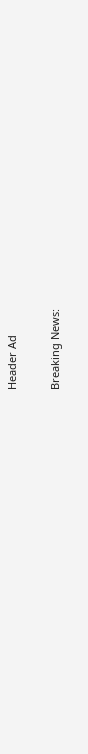Header Ad

Breaking News: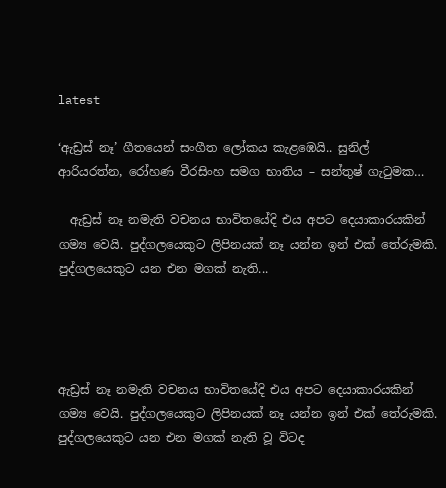latest

‘ඇඩ්‍රස් නෑ’ ගීතයෙන් සංගීත ලෝකය කැළඹෙයි.. සුනිල් ආරියරත්න, රෝහණ වීරසිංහ සමග භාතිය – සන්තුෂ් ගැටුමක…

  ඇඩ්‍රස් නෑ නමැති වචනය භාවිතයේදි එය අපට දෙයාකාරයකින් ගම්‍ය වෙයි. පුද්ගලයෙකුට ලිපිනයක් නෑ යන්න ඉන් එක් තේරුමකි. පුද්ගලයෙකුට යන එන මගක් නැති...




ඇඩ්‍රස් නෑ නමැති වචනය භාවිතයේදි එය අපට දෙයාකාරයකින් ගම්‍ය වෙයි. පුද්ගලයෙකුට ලිපිනයක් නෑ යන්න ඉන් එක් තේරුමකි. පුද්ගලයෙකුට යන එන මගක් නැති වූ විටද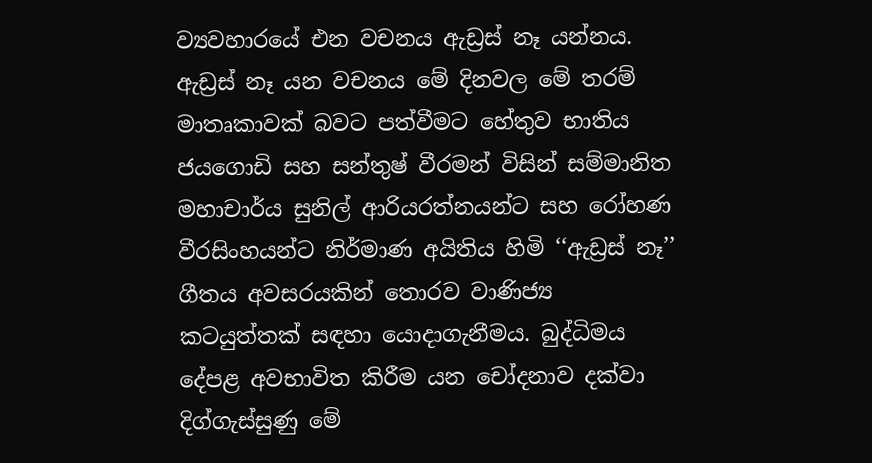ව්‍යවහාරයේ එන වචනය ඇඩ්‍රස් නෑ යන්නය. ඇඩ්‍රස් නෑ යන වචනය මේ දිනවල මේ තරම් මාතෘකාවක් බවට පත්වීමට හේතුව භාතිය ජයගොඩි සහ සන්තුෂ් වීරමන් විසින් සම්මානිත මහාචාර්ය සුනිල් ආරියරත්නයන්ට සහ රෝහණ වීරසිංහයන්ට නිර්මාණ අයිතිය හිමි ‘‘ඇඩ්‍රස් නෑ’’ ගීතය අවසරයකින් තොරව වාණිජ්‍ය කටයුත්තක් සඳහා යොදාගැනීමය. බුද්ධිමය දේපළ අවභාවිත කිරීම යන චෝදනාව දක්වා දිග්ගැස්සුණු මේ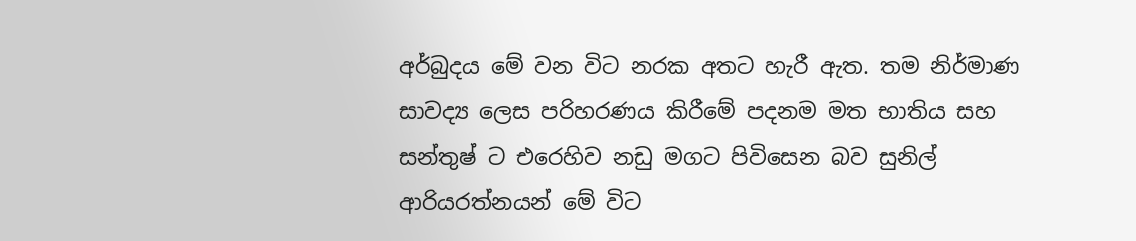අර්බුදය මේ වන විට නරක අතට හැරී ඇත. තම නිර්මාණ සාවද්‍ය ලෙස පරිහරණය කිරීමේ පදනම මත භාතිය සහ සන්තුෂ් ට එරෙහිව නඩු මගට පිවිසෙන බව සුනිල් ආරියරත්නයන් මේ විට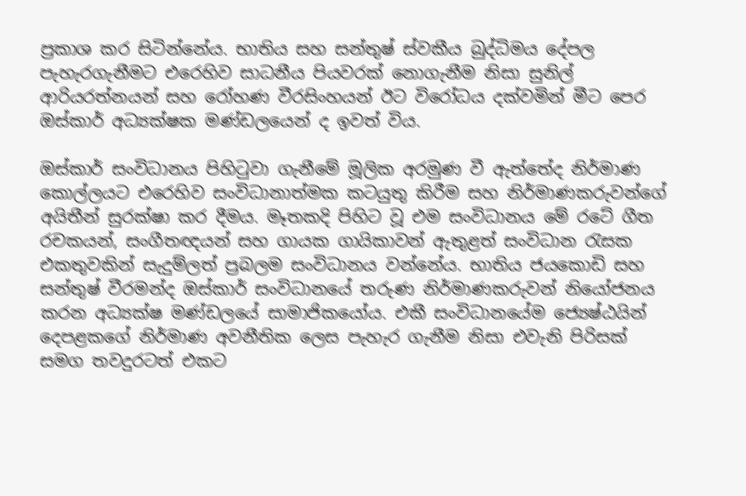ප්‍රකාශ කර සිටින්නේය. භාතිය සහ සන්තුෂ් ස්වකීය බුද්ධිමය දේපල පැහැරගැනීමට එරෙහිව සාධනීය පියවරක් නොගැනීම නිසා සුනිල් ආරියරත්නයන් සහ රෝහණ වීරසිංහයන් ඊට විරෝධය දක්වමින් මීට පෙර ඔස්කාර් අධ්‍යක්ෂක මණ්ඩලයෙන් ද ඉවත් විය.

ඔස්කාර් සංවිධානය පිහිටුවා ගැනීමේ මූලික අරමුණ වී ඇත්තේද නිර්මාණ කොල්ලයට එරෙහිව සංවිධානාත්මක කටයුතු කිරීම සහ නිර්මාණකරුවන්ගේ අයිතීන් සුරක්ෂා කර දීමය. මෑතකදි පිහිට වූ එම සංවිධානය මේ රටේ ගීත රචකයන්, සංගීතඥයන් සහ ගායක ගායිකාවන් ඇතුළත් සංවිධාන රැසක එකතුවකින් සැදුම්ලත් ප්‍රබලම සංවිධානය වන්නේය. භාතිය ජයකොඩි සහ සන්තුෂ් වීරමන්ද ඔස්කාර් සංවිධානයේ තරුණ නිර්මාණකරුවන් නියෝජනය කරන අධ්‍යක්ෂ මණ්ඩලයේ සාමාජිකයෝය. එකී සංවිධානයේම ජ්‍යෙෂ්ඨයින් දෙපළකගේ නිර්මාණ අවනීතික ලෙස පැහැර ගැනීම නිසා එවැනි පිරිසක් සමග තවදුරටත් එකට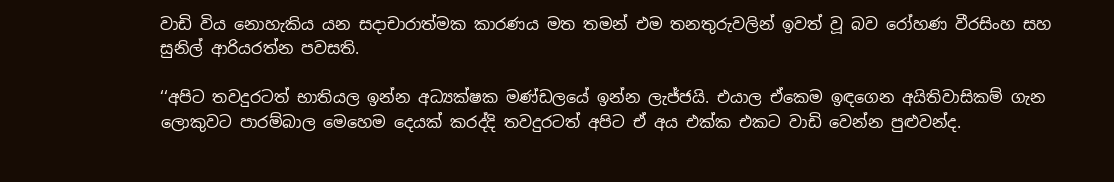වාඩි විය නොහැකිය යන සදාචාරාත්මක කාරණය මත තමන් එම තනතුරුවලින් ඉවත් වූ බව රෝහණ වීරසිංහ සහ සුනිල් ආරියරත්න පවසති.

‘‘අපිට තවදුරටත් භාතියල ඉන්න අධ්‍යක්ෂක මණ්ඩලයේ ඉන්න ලැජ්ජයි. එයාල ඒකෙම ඉඳගෙන අයිතිවාසිකම් ගැන ලොකුවට පාරම්බාල මෙහෙම දෙයක් කරද්දි තවදුරටත් අපිට ඒ අය එක්ක එකට වාඩි වෙන්න පුළුවන්ද.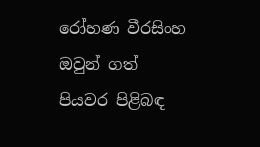රෝහණ වීරසිංහ ඔවුන් ගත් පියවර පිළිබඳ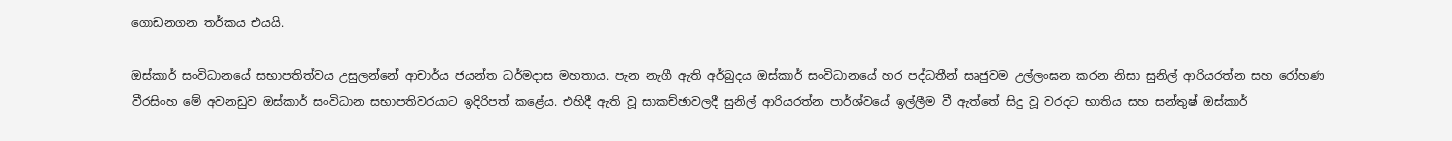ගොඩනගන තර්කය එයයි.

ඔස්කාර් සංවිධානයේ සභාපතිත්වය උසුලන්නේ ආචාර්ය ජයන්ත ධර්මදාස මහතාය. පැන නැගී ඇති අර්බුදය ඔස්කාර් සංවිධානයේ හර පද්ධතීන් සෘජුවම උල්ලංඝන කරන නිසා සුනිල් ආරියරත්න සහ රෝහණ වීරසිංහ මේ අවනඩුව ඔස්කාර් සංවිධාන සභාපතිවරයාට ඉදිරිපත් කළේය. එහිදී ඇති වූ සාකච්ඡාවලදී සුනිල් ආරියරත්න පාර්ශ්වයේ ඉල්ලීම වී ඇත්තේ සිදු වූ වරදට භාතිය සහ සන්තුෂ් ඔස්කාර්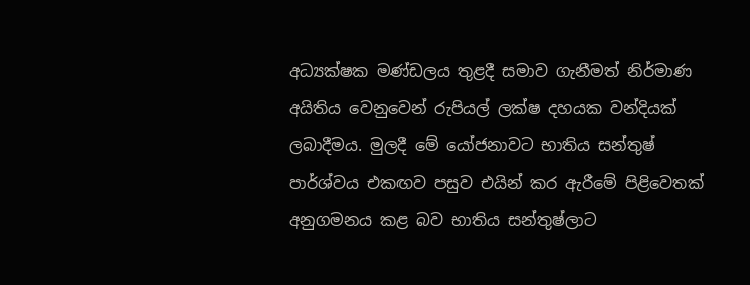අධ්‍යක්ෂක මණ්ඩලය තුළදී සමාව ගැනීමත් නිර්මාණ අයිතිය වෙනුවෙන් රුපියල් ලක්ෂ දහයක වන්දියක් ලබාදීමය. මුලදී මේ යෝජනාවට භාතිය සන්තුෂ් පාර්ශ්වය එකඟව පසුව එයින් කර ඇරීමේ පිළිවෙතක් අනුගමනය කළ බව භාතිය සන්තුෂ්ලාට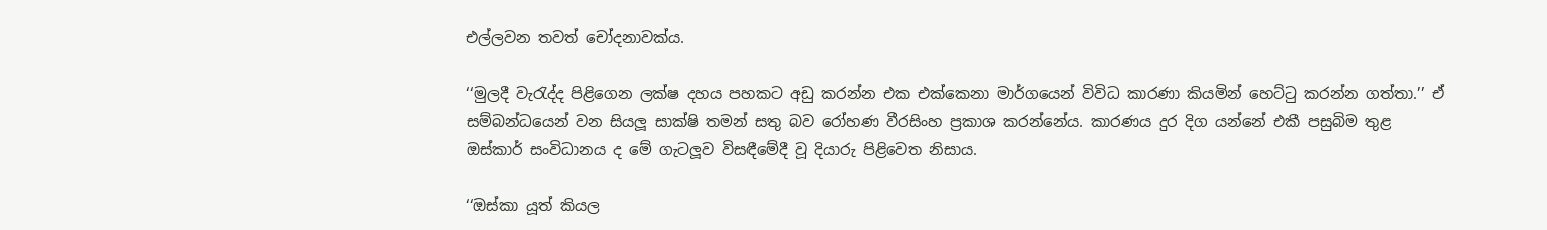එල්ලවන තවත් චෝදනාවක්ය.

‘‘මුලදී වැරැද්ද පිළිගෙන ලක්ෂ දහය පහකට අඩු කරන්න එක එක්කෙනා මාර්ගයෙන් විවිධ කාරණා කියමින් හෙට්ටු කරන්න ගත්තා.’’ ඒ සම්බන්ධයෙන් වන සියලූ සාක්ෂි තමන් සතු බව රෝහණ වීරසිංහ ප්‍රකාශ කරන්නේය. කාරණය දුර දිග යන්නේ එකී පසුබිම තුළ ඔස්කාර් සංවිධානය ද මේ ගැටලූව විසඳීමේදී වූ දියාරු පිළිවෙත නිසාය.

‘‘ඔස්කා යූත් කියල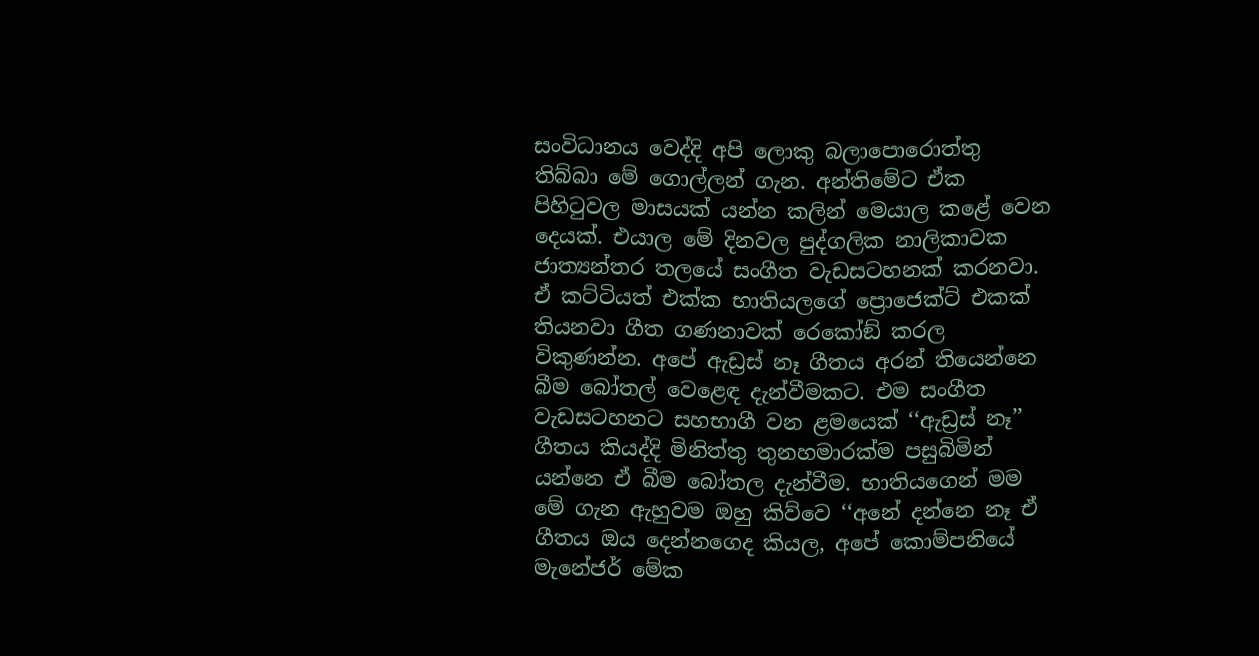සංවිධානය වෙද්දි අපි ලොකු බලාපොරොත්තු තිබ්බා මේ ගොල්ලන් ගැන. අන්තිමේට ඒක පිහිටුවල මාසයක් යන්න කලින් මෙයාල කළේ වෙන දෙයක්. එයාල මේ දිනවල පුද්ගලික නාලිකාවක ජාත්‍යන්තර තලයේ සංගීත වැඩසටහනක් කරනවා. ඒ කට්ටියත් එක්ක භාතියලගේ ප්‍රොජෙක්ට් එකක් තියනවා ගීත ගණනාවක් රෙකෝඞ් කරල විකුණන්න. අපේ ඇඩ්‍රස් නෑ ගීතය අරන් තියෙන්නෙ බීම බෝතල් වෙළෙඳ දැන්වීමකට. එම සංගීත වැඩසටහනට සහභාගී වන ළමයෙක් ‘‘ඇඩ්‍රස් නෑ’’ ගීතය කියද්දි මිනිත්තු තුනහමාරක්ම පසුබිමින් යන්නෙ ඒ බීම බෝතල දැන්වීම. භාතියගෙන් මම මේ ගැන ඇහුවම ඔහු කිව්වෙ ‘‘අනේ දන්නෙ නෑ ඒ ගීතය ඔය දෙන්නගෙද කියල, අපේ කොම්පනියේ මැනේජර් මේක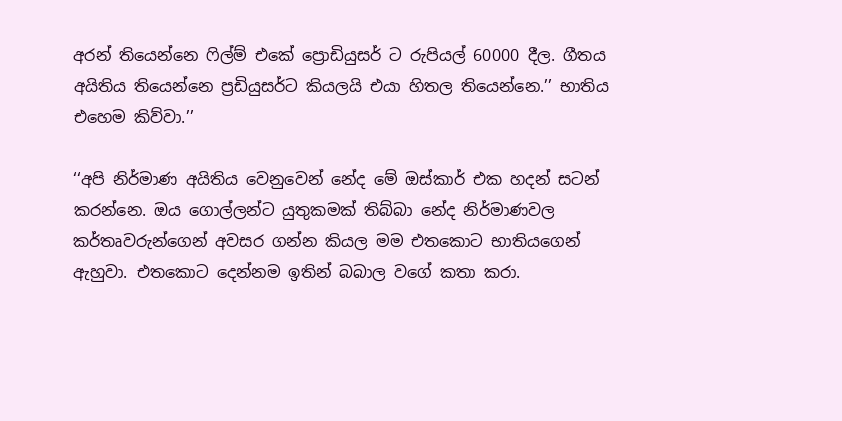අරන් තියෙන්නෙ ෆිල්ම් එකේ ප්‍රොඩියුසර් ට රුපියල් 60000 දීල. ගීතය අයිතිය තියෙන්නෙ ප්‍රඩියුසර්ට කියලයි එයා හිතල තියෙන්නෙ.’’ භාතිය එහෙම කිව්වා.’’

‘‘අපි නිර්මාණ අයිතිය වෙනුවෙන් නේද මේ ඔස්කාර් එක හදන් සටන් කරන්නෙ. ඔය ගොල්ලන්ට යුතුකමක් තිබ්බා නේද නිර්මාණවල කර්තෘවරුන්ගෙන් අවසර ගන්න කියල මම එතකොට භාතියගෙන් ඇහුවා. එතකොට දෙන්නම ඉතින් බබාල වගේ කතා කරා.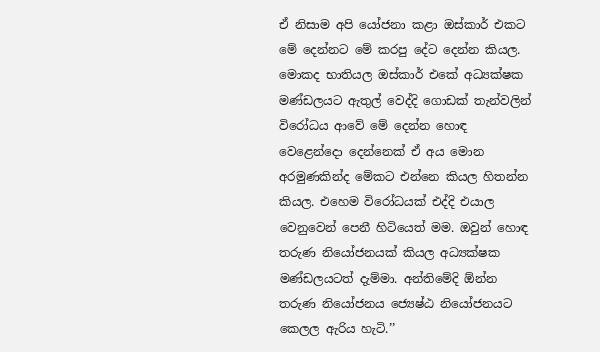ඒ නිසාම අපි යෝජනා කළා ඔස්කාර් එකට මේ දෙන්නට මේ කරපු දේට දෙන්න කියල. මොකද භාතියල ඔස්කාර් එකේ අධ්‍යක්ෂක මණ්ඩලයට ඇතුල් වෙද්දි ගොඩක් තැන්වලින් විරෝධය ආවේ මේ දෙන්න හොඳ වෙළෙන්දො දෙන්නෙක් ඒ අය මොන අරමුණකින්ද මේකට එන්නෙ කියල හිතන්න කියල. එහෙම විරෝධයක් එද්දි එයාල වෙනුවෙන් පෙනී හිටියෙත් මම. ඔවුන් හොඳ තරුණ නියෝජනයක් කියල අධ්‍යක්ෂක මණ්ඩලයටත් දැම්මා. අන්තිමේදි ඕන්න තරුණ නියෝජනය ජ්‍යෙෂ්ඨ නියෝජනයට කෙලල ඇරිය හැටි.’’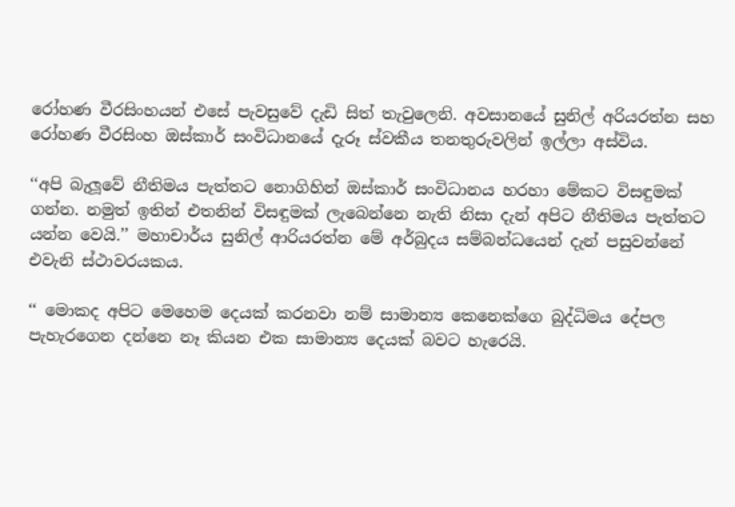රෝහණ වීරසිංහයන් එසේ පැවසුවේ දැඩි සිත් තැවුලෙනි. අවසානයේ සුනිල් අරියරත්න සහ රෝහණ වීරසිංහ ඔස්කාර් සංවිධානයේ දැරූ ස්වකීය තනතුරුවලින් ඉල්ලා අස්විය.

‘‘අපි බැලූවේ නීතිමය පැත්තට නොගිහින් ඔස්කාර් සංවිධානය හරහා මේකට විසඳුමක් ගන්න. නමුත් ඉතින් එතනින් විසඳුමක් ලැබෙන්නෙ නැති නිසා දැන් අපිට නීතිමය පැත්තට යන්න වෙයි.’’ මහාචාර්ය සුනිල් ආරියරත්න මේ අර්බුදය සම්බන්ධයෙන් දැන් පසුවන්නේ එවැනි ස්ථාවරයකය.

‘‘ මොකද අපිට මෙහෙම දෙයක් කරනවා නම් සාමාන්‍ය කෙනෙක්ගෙ බුද්ධිමය දේපල පැහැරගෙන දන්නෙ නෑ කියන එක සාමාන්‍ය දෙයක් බවට හැරෙයි.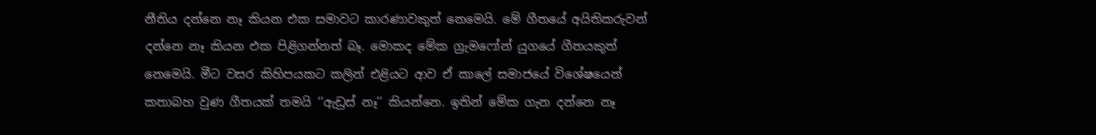නීතිය දන්නෙ නෑ කියන එක සමාවට කාරණාවකුත් නෙමෙයි. මේ ගීතයේ අයිතිකරුවන් දන්නෙ නෑ කියන එක පිළිගන්නත් බෑ. මොකද මේක ග්‍රැමෆෝන් යුගයේ ගීතයකුත් නෙමෙයි. මීට වසර කිහිපයකට කලින් එළියට ආව ඒ කාලේ සමාජයේ විශේෂයෙන් කතාබහ වුණ ගීතයක් තමයි ‘‘ඇඩ්‍රස් නෑ’’ කියන්නෙ. ඉතින් මේක ගැන දන්නෙ නෑ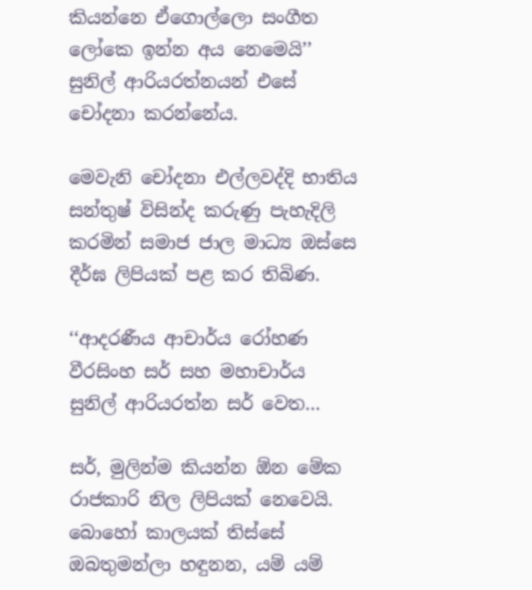කියන්නෙ ඒගොල්ලො සංගීත ලෝකෙ ඉන්න අය නෙමෙයි’’ සුනිල් ආරියරත්නයන් එසේ චෝදනා කරන්නේය.

මෙවැනි චෝදනා එල්ලවද්දි භාතිය සන්තුෂ් විසින්ද කරුණු පැහැදිලි කරමින් සමාජ ජාල මාධ්‍ය ඔස්සෙ දීර්ඝ ලිපියක් පළ කර තිබිණ.

‘‘ආදරණීය ආචාර්ය රෝහණ වීරසිංහ සර් සහ මහාචාර්ය සුනිල් ආරියරත්න සර් වෙත…

සර්, මුලින්ම කියන්න ඕන මේක රාජකාරි නිල ලිපියක් නෙවෙයි. බොහෝ කාලයක් තිස්සේ ඔබතුමන්ලා හඳුනන, යම් යම්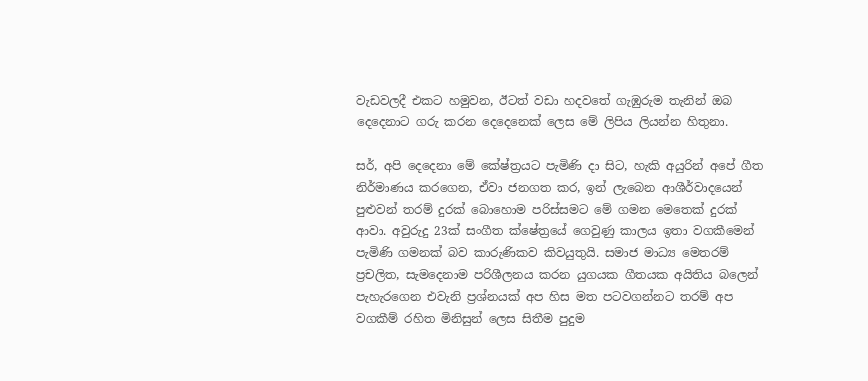වැඩවලදී එකට හමුවන, ඊටත් වඩා හදවතේ ගැඹුරුම තැනින් ඔබ දෙදෙනාට ගරු කරන දෙදෙනෙක් ලෙස මේ ලිපිය ලියන්න හිතුනා.

සර්, අපි දෙදෙනා මේ කේෂ්ත්‍රයට පැමිණි දා සිට, හැකි අයුරින් අපේ ගීත නිර්මාණය කරගෙන, ඒවා ජනගත කර, ඉන් ලැබෙන ආශීර්වාදයෙන් පුළුවන් තරම් දුරක් බොහොම පරිස්සමට මේ ගමන මෙතෙක් දුරක් ආවා. අවුරුදු 23ක් සංගීත ක්ෂේත්‍රයේ ගෙවුණු කාලය ඉතා වගකීමෙන් පැමිණි ගමනක් බව කාරුණිකව කිවයුතුයි. සමාජ මාධ්‍ය මෙතරම් ප්‍රචලිත, සැමදෙනාම පරිශීලනය කරන යුගයක ගීතයක අයිතිය බලෙන් පැහැරගෙන එවැනි ප්‍රශ්නයක් අප හිස මත පටවගන්නට තරම් අප වගකීම් රහිත මිනිසුන් ලෙස සිතීම පුදුම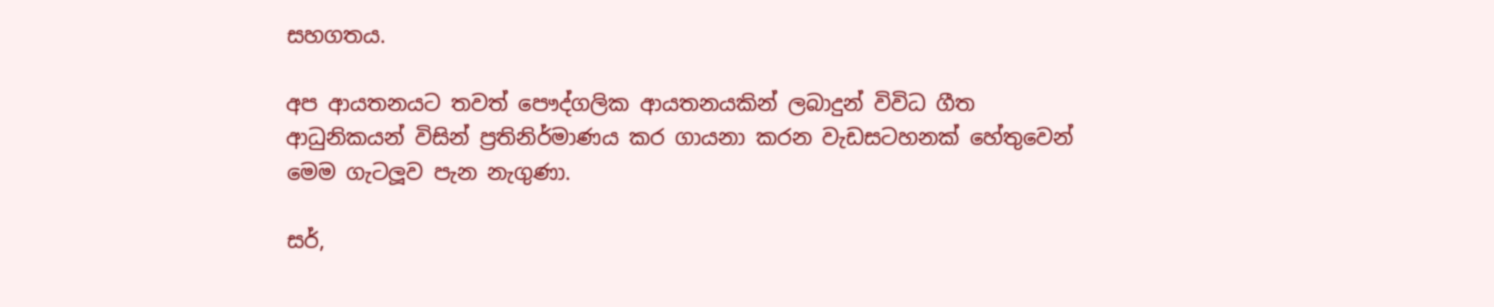සහගතය.

අප ආයතනයට තවත් පෞද්ගලික ආයතනයකින් ලබාදුන් විවිධ ගීත ආධුනිකයන් විසින් ප්‍රතිනිර්මාණය කර ගායනා කරන වැඩසටහනක් හේතුවෙන් මෙම ගැටලූව පැන නැගුණා.

සර්,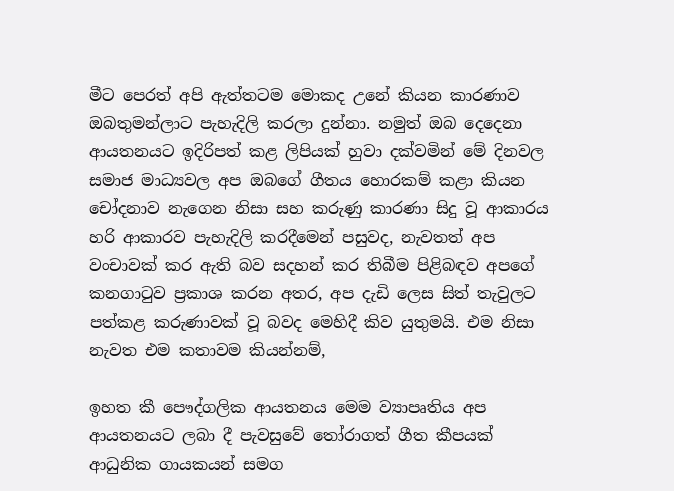මීට පෙරත් අපි ඇත්තටම මොකද උනේ කියන කාරණාව ඔබතුමන්ලාට පැහැදිලි කරලා දුන්නා. නමුත් ඔබ දෙදෙනා ආයතනයට ඉදිරිපත් කළ ලිපියක් හුවා දක්වමින් මේ දිනවල සමාජ මාධ්‍යවල අප ඔබගේ ගීතය හොරකම් කළා කියන චෝදනාව නැගෙන නිසා සහ කරුණු කාරණා සිදු වූ ආකාරය හරි ආකාරව පැහැදිලි කරදීමෙන් පසුවද, නැවතත් අප වංචාවක් කර ඇති බව සදහන් කර තිබීම පිළිබඳව අපගේ කනගාටුව ප්‍රකාශ කරන අතර, අප දැඩි ලෙස සිත් තැවුලට පත්කළ කරුණාවක් වූ බවද මෙහිදී කිව යුතුමයි. එම නිසා නැවත එම කතාවම කියන්නම්,

ඉහත කී පෞද්ගලික ආයතනය මෙම ව්‍යාපෘතිය අප ආයතනයට ලබා දී පැවසුවේ තෝරාගත් ගීත කීපයක් ආධුනික ගායකයන් සමග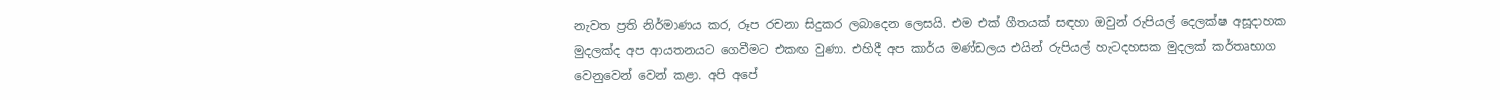නැවත ප්‍රති නිර්මාණය කර, රූප රචනා සිදුකර ලබාදෙන ලෙසයි. එම එක් ගීතයක් සඳහා ඔවුන් රුපියල් දෙලක්ෂ අසූදාහක මුදලක්ද අප ආයතනයට ගෙවීමට එකඟ වුණා. එහිදී අප කාර්ය මණ්ඩලය එයින් රුපියල් හැටදහසක මුදලක් කර්තෘභාග වෙනුවෙන් වෙන් කළා. අපි අපේ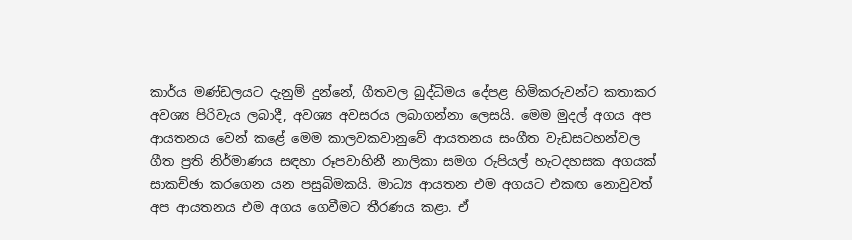කාර්ය මණ්ඩලයට දැනුම් දුන්නේ, ගීතවල බුද්ධිමය දේපළ හිමිකරුවන්ට කතාකර අවශ්‍ය පිරිවැය ලබාදී, අවශ්‍ය අවසරය ලබාගන්නා ලෙසයි. මෙම මුදල් අගය අප ආයතනය වෙන් කළේ මෙම කාලවකවානුවේ ආයතනය සංගීත වැඩසටහන්වල ගීත ප්‍රති නිර්මාණය සඳහා රූපවාහිනී නාලිකා සමග රුපියල් හැටදහසක අගයක් සාකච්ඡා කරගෙන යන පසුබිමකයි. මාධ්‍ය ආයතන එම අගයට එකඟ නොවුවත් අප ආයතනය එම අගය ගෙවීමට තීරණය කළා. ඒ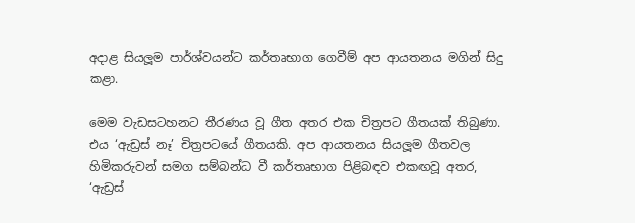අදාළ සියලූම පාර්ශ්වයන්ට කර්තෘභාග ගෙවීම් අප ආයතනය මගින් සිදු කළා.

මෙම වැඩසටහනට තීරණය වූ ගීත අතර එක චිත්‍රපට ගීතයක් තිබුණා. එය ‘ඇඩ්‍රස් නෑ’ චිත්‍රපටයේ ගීතයකි. අප ආයතනය සියලූම ගීතවල හිමිකරුවන් සමග සම්බන්ධ වී කර්තෘභාග පිළිබඳව එකඟවූ අතර, ‘ඇඩ්‍රස්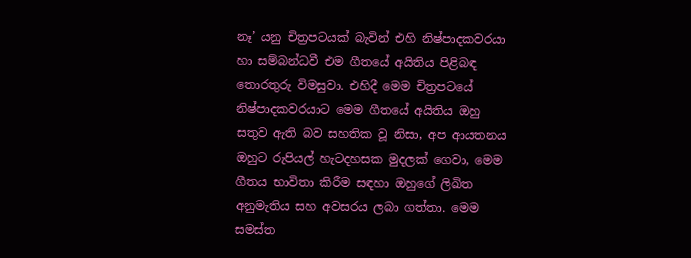නෑ’ යනු චිත්‍රපටයක් බැවින් එහි නිෂ්පාදකවරයා හා සම්බන්ධවී එම ගීතයේ අයිතිය පිළිබඳ තොරතුරු විමසුවා. එහිදී මෙම චිත්‍රපටයේ නිෂ්පාදකවරයාට මෙම ගීතයේ අයිතිය ඔහු සතුව ඇති බව සහතික වූ නිසා, අප ආයතනය ඔහුට රුපියල් හැටදහසක මුදලක් ගෙවා, මෙම ගීතය භාවිතා කිරීම සඳහා ඔහුගේ ලිඛිත අනුමැතිය සහ අවසරය ලබා ගත්තා. මෙම සමස්ත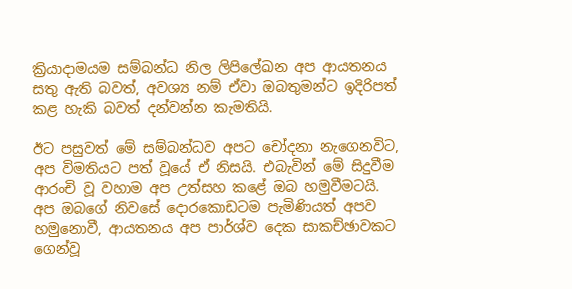ක්‍රියාදාමයම සම්බන්ධ නිල ලිපිලේඛන අප ආයතනය සතු ඇති බවත්, අවශ්‍ය නම් ඒවා ඔබතුමන්ට ඉදිරිපත් කළ හැකි බවත් දන්වන්න කැමතියි.

ඊට පසුවත් මේ සම්බන්ධව අපට චෝදනා නැගෙනවිට, අප විමතියට පත් වූයේ ඒ නිසයි. එබැවින් මේ සිදුවීම ආරංචි වූ වහාම අප උත්සහ කළේ ඔබ හමුවීමටයි. අප ඔබගේ නිවසේ දොරකොඩටම පැමිණියත් අපව හමුනොවී, ආයතනය අප පාර්ශ්ව දෙක සාකච්ඡාවකට ගෙන්වූ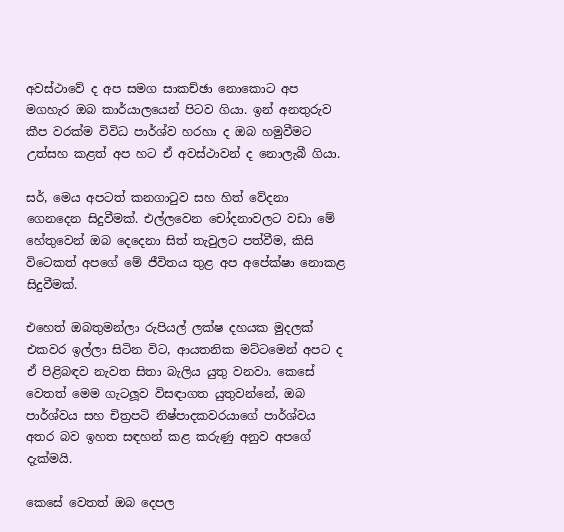අවස්ථාවේ ද අප සමග සාකච්ඡා නොකොට අප මගහැර ඔබ කාර්යාලයෙන් පිටව ගියා. ඉන් අනතුරුව කීප වරක්ම විවිධ පාර්ශ්ව හරහා ද ඔබ හමුවීමට උත්සහ කළත් අප හට ඒ අවස්ථාවන් ද නොලැබී ගියා.

සර්, මෙය අපටත් කනගාටුව සහ හිත් වේදනා ගෙනදෙන සිදුවීමක්. එල්ලවෙන චෝදනාවලට වඩා මේ හේතුවෙන් ඔබ දෙදෙනා සිත් තැවුලට පත්වීම, කිසි විටෙකත් අපගේ මේ ජීවිතය තුළ අප අපේක්ෂා නොකළ සිදුවීමක්.

එහෙත් ඔබතුමන්ලා රුපියල් ලක්ෂ දහයක මුදලක් එකවර ඉල්ලා සිටින විට, ආයතනික මට්ටමෙන් අපට ද ඒ පිළිබඳව නැවත සිතා බැලිය යුතු වනවා. කෙසේ වෙතත් මෙම ගැටලූව විසඳාගත යුතුවන්නේ, ඔබ පාර්ශ්වය සහ චිත්‍රපටි නිෂ්පාදකවරයාගේ පාර්ශ්වය අතර බව ඉහත සඳහන් කළ කරුණු අනුව අපගේ දැක්මයි.

කෙසේ වෙතත් ඔබ දෙපල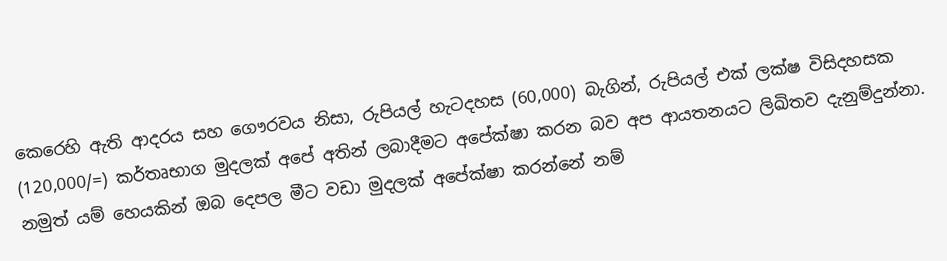කෙරෙහි ඇති ආදරය සහ ගෞරවය නිසා, රුපියල් හැටදහස (60,000) බැගින්, රුපියල් එක් ලක්ෂ විසිදහසක (120,000/=) කර්තෘභාග මුදලක් අපේ අතින් ලබාදීමට අපේක්ෂා කරන බව අප ආයතනයට ලිඛිතව දැනුම්දුන්නා. නමුත් යම් හෙයකින් ඔබ දෙපල මීට වඩා මුදලක් අපේක්ෂා කරන්නේ නම්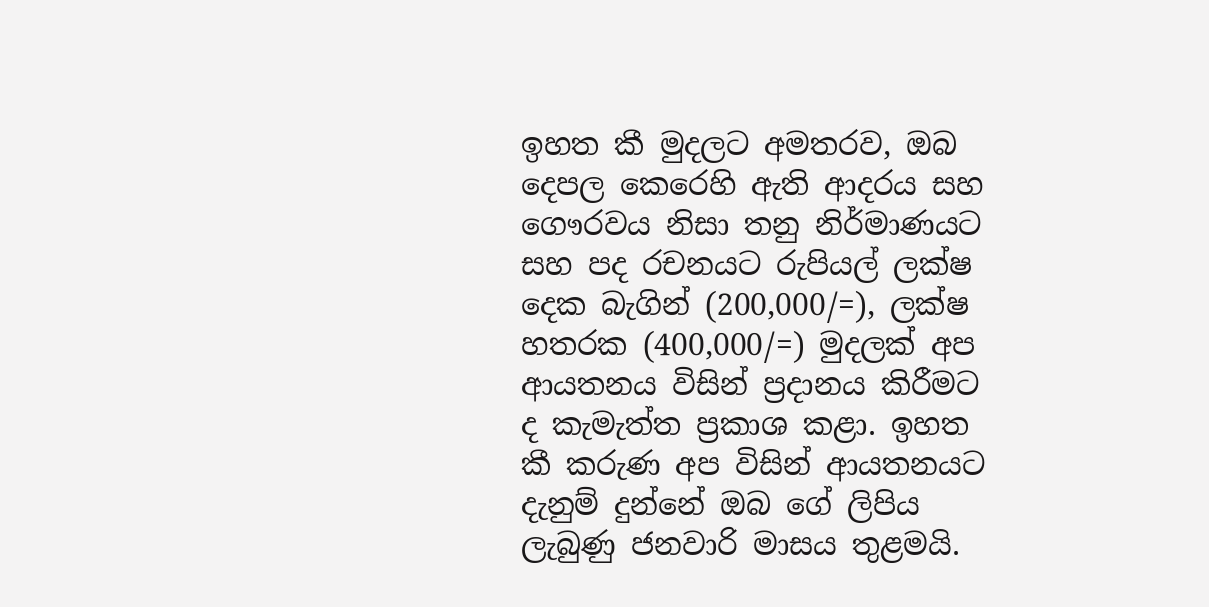ඉහත කී මුදලට අමතරව, ඔබ දෙපල කෙරෙහි ඇති ආදරය සහ ගෞරවය නිසා තනු නිර්මාණයට සහ පද රචනයට රුපියල් ලක්ෂ දෙක බැගින් (200,000/=), ලක්ෂ හතරක (400,000/=) මුදලක් අප ආයතනය විසින් ප්‍රදානය කිරීමට ද කැමැත්ත ප්‍රකාශ කළා. ඉහත කී කරුණ අප විසින් ආයතනයට දැනුම් දුන්නේ ඔබ ගේ ලිපිය ලැබුණු ජනවාරි මාසය තුළමයි.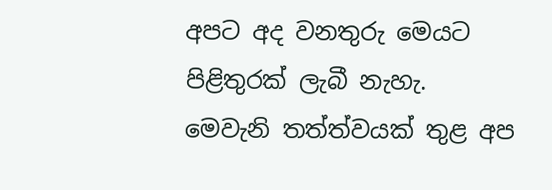අපට අද වනතුරු මෙයට පිළිතුරක් ලැබී නැහැ. මෙවැනි තත්ත්වයක් තුළ අප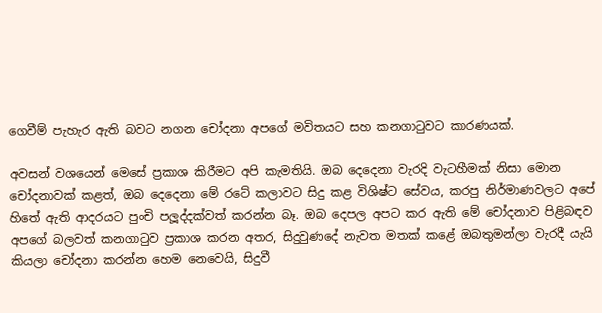ගෙවීම් පැහැර ඇති බවට නගන චෝදනා අපගේ මවිතයට සහ කනගාටුවට කාරණයක්.

අවසන් වශයෙන් මෙසේ ප්‍රකාශ කිරීමට අපි කැමතියි. ඔබ දෙදෙනා වැරදි වැටහීමක් නිසා මොන චෝදනාවක් කළත්, ඔබ දෙදෙනා මේ රටේ කලාවට සිදු කළ විශිෂ්ට සේවය, කරපු නිර්මාණවලට අපේ හිතේ ඇති ආදරයට පුංචි පලූද්දක්වත් කරන්න බෑ. ඔබ දෙපල අපට කර ඇති මේ චෝදනාව පිළිබඳව අපගේ බලවත් කනගාටුව ප්‍රකාශ කරන අතර, සිදුවුණදේ නැවත මතක් කළේ ඔබතුමන්ලා වැරදී යැයි කියලා චෝදනා කරන්න හෙම නෙවෙයි, සිදුවී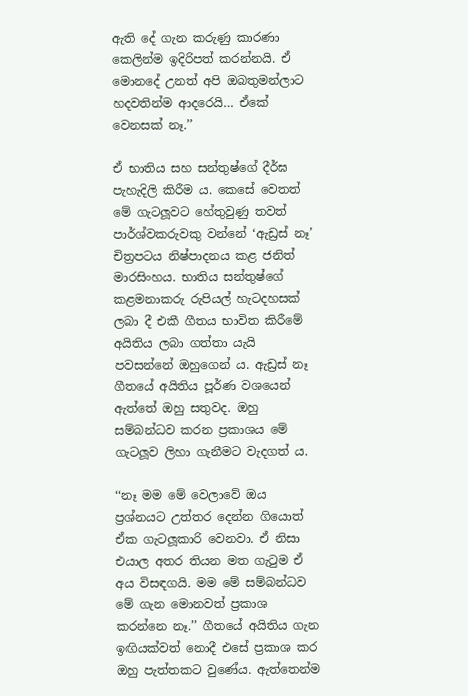ඇති දේ ගැන කරුණු කාරණා කෙලින්ම ඉදිරිපත් කරන්නයි. ඒ මොනදේ උනත් අපි ඔබතුමන්ලාට හදවතින්ම ආදරෙයි… ඒකේ වෙනසක් නෑ.’’

ඒ භාතිය සහ සන්තුෂ්ගේ දීර්ඝ පැහැදිලි කිරීම ය. කෙසේ වෙතත් මේ ගැටලූවට හේතුවුණු තවත් පාර්ශ්වකරුවකු වන්නේ ‘ඇඩ්‍රස් නෑ’ චිත්‍රපටය නිෂ්පාදනය කළ ජනිත් මාරසිංහය. භාතිය සන්තුෂ්ගේ කළමනාකරු රුපියල් හැටදහසක් ලබා දී එකී ගීතය භාවිත කිරීමේ අයිතිය ලබා ගත්තා යැයි පවසන්නේ ඔහුගෙන් ය. ඇඩ්‍රස් නෑ ගීතයේ අයිතිය පූර්ණ වශයෙන් ඇත්තේ ඔහු සතුවද. ඔහු සම්බන්ධව කරන ප්‍රකාශය මේ ගැටලූව ලිහා ගැනීමට වැදගත් ය.

‘‘නෑ මම මේ වෙලාවේ ඔය ප්‍රශ්නයට උත්තර දෙන්න ගියොත් ඒක ගැටලූකාරි වෙනවා. ඒ නිසා එයාල අතර තියන මත ගැටුම ඒ අය විසඳගයි. මම මේ සම්බන්ධව මේ ගැන මොනවත් ප්‍රකාශ කරන්නෙ නෑ.’’ ගීතයේ අයිතිය ගැන ඉඟියක්වත් නොදී එසේ ප්‍රකාශ කර ඔහු පැත්තකට වුණේය. ඇත්තෙන්ම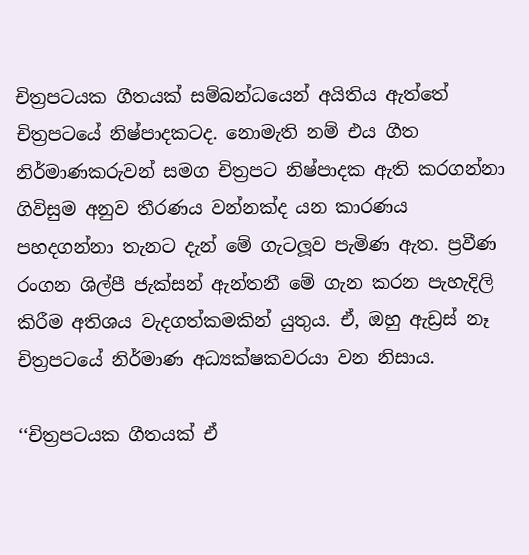චිත්‍රපටයක ගීතයක් සම්බන්ධයෙන් අයිතිය ඇත්තේ චිත්‍රපටයේ නිෂ්පාදකටද. නොමැති නම් එය ගීත නිර්මාණකරුවන් සමග චිත්‍රපට නිෂ්පාදක ඇති කරගන්නා ගිවිසුම අනුව තීරණය වන්නක්ද යන කාරණය පහදගන්නා තැනට දැන් මේ ගැටලූව පැමිණ ඇත. ප්‍රවීණ රංගන ශිල්පී ජැක්සන් ඇන්තනී මේ ගැන කරන පැහැදිලි කිරීම අතිශය වැදගත්කමකින් යුතුය. ඒ, ඔහු ඇඩ්‍රස් නෑ චිත්‍රපටයේ නිර්මාණ අධ්‍යක්ෂකවරයා වන නිසාය.

‘‘චිත්‍රපටයක ගීතයක් ඒ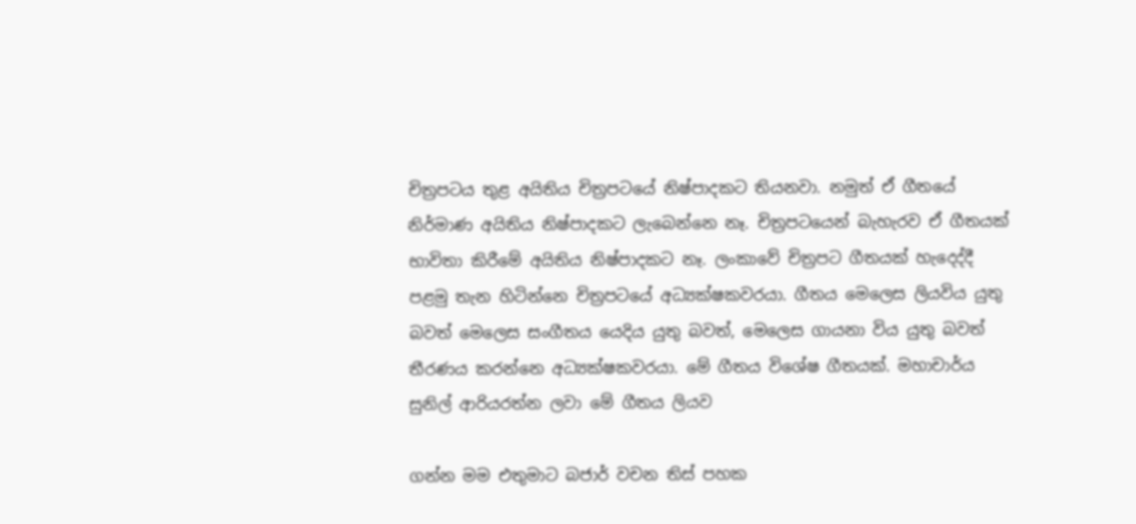චිත්‍රපටය තුළ අයිතිය චිත්‍රපටයේ නිෂ්පාදකට තියනවා. නමුත් ඒ ගීතයේ නිර්මාණ අයිතිය නිෂ්පාදකට ලැබෙන්නෙ නෑ. චිත්‍රපටයෙන් බැහැරව ඒ ගීතයක් භාවිතා කිරීමේ අයිතිය නිෂ්පාදකට නෑ. ලංකාවේ චිත්‍රපට ගීතයක් හැදෙද්දී පළමු තැන හිටින්නෙ චිත්‍රපටයේ අධ්‍යක්ෂකවරයා. ගීතය මෙලෙස ලියවිය යුතු බවත් මෙලෙස සංගීතය යෙදිය යුතු බවත්, මෙලෙස ගායනා විය යුතු බවත් තීරණය කරන්නෙ අධ්‍යක්ෂකවරයා. මේ ගීතය විශේෂ ගීතයක්. මහාචාර්ය සුනිල් ආරියරත්න ලවා මේ ගීතය ලියව

ගන්න මම එතුමාට බජාර් වචන තිස් පහක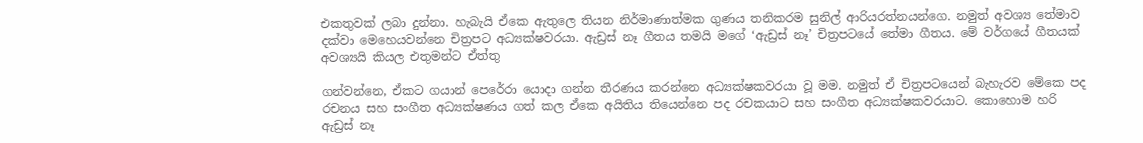එකතුවක් ලබා දුන්නා. හැබැයි ඒකෙ ඇතුලෙ තියන නිර්මාණාත්මක ගුණය තනිකරම සුනිල් ආරියරත්නයන්ගෙ. නමුත් අවශ්‍ය තේමාව දක්වා මෙහෙයවන්නෙ චිත්‍රපට අධ්‍යක්ෂවරයා. ඇඩ්‍රස් නෑ ගීතය තමයි මගේ ‘ඇඩ්‍රස් නෑ’ චිත්‍රපටයේ තේමා ගීතය. මේ වර්ගයේ ගීතයක් අවශ්‍යයි කියල එතුමන්ට ඒත්තු

ගන්වන්නෙ, ඒකට ගයාන් පෙරේරා යොදා ගන්න තීරණය කරන්නෙ අධ්‍යක්ෂකවරයා වූ මම. නමුත් ඒ චිත්‍රපටයෙන් බැහැරව මේකෙ පද රචනය සහ සංගීත අධ්‍යක්ෂණය ගත් කල ඒකෙ අයිතිය තියෙන්නෙ පද රචකයාට සහ සංගීත අධ්‍යක්ෂකවරයාට. කොහොම හරි ඇඩ්‍රස් නෑ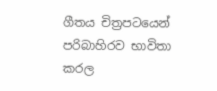ගීතය චිත්‍රපටයෙන් පරිබාහිරව භාවිතා කරල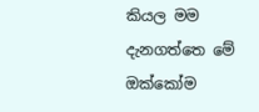කියල මම දැනගත්තෙ මේ ඔක්කෝම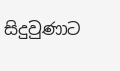සිදුවුණාට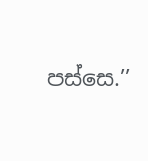පස්සෙ.’’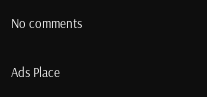No comments

Ads Place